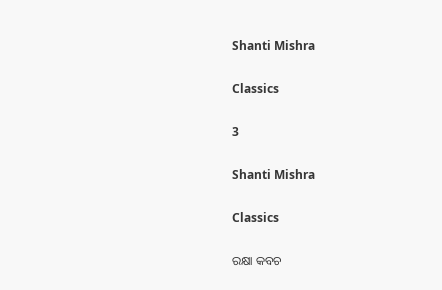Shanti Mishra

Classics

3

Shanti Mishra

Classics

ରକ୍ଷା କବଚ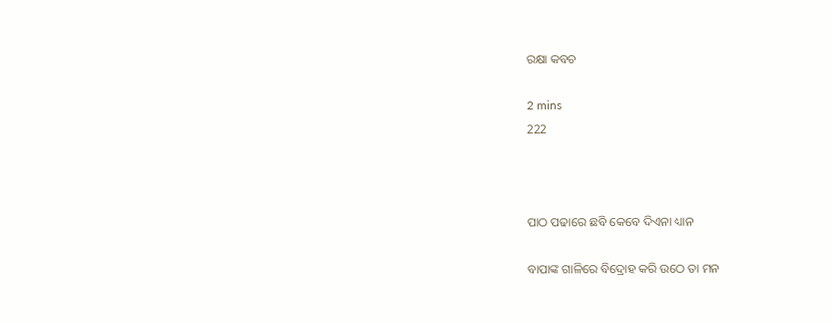ରକ୍ଷା କବଚ

2 mins
222



ପାଠ ପଢାରେ ଛବି କେବେ ଦିଏନା ଧ୍ୟାନ

ବାପାଙ୍କ ଗାଳିରେ ବିଦ୍ରୋହ କରି ଉଠେ ତା ମନ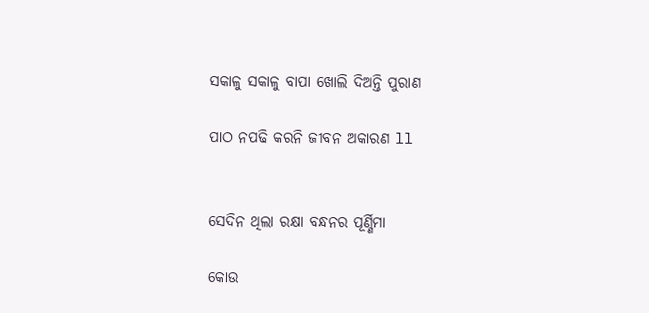ସକାଳୁ ସକାଳୁ ବାପା ଖୋଲି ଦିଅନ୍ତି ପୁରାଣ

ପାଠ ନପଢି କରନି ଜୀବନ ଅକାରଣ ll


ସେଦିନ ଥିଲା ରକ୍ଷା ବନ୍ଧନର ପୂର୍ଣ୍ଣିମା

କୋଉ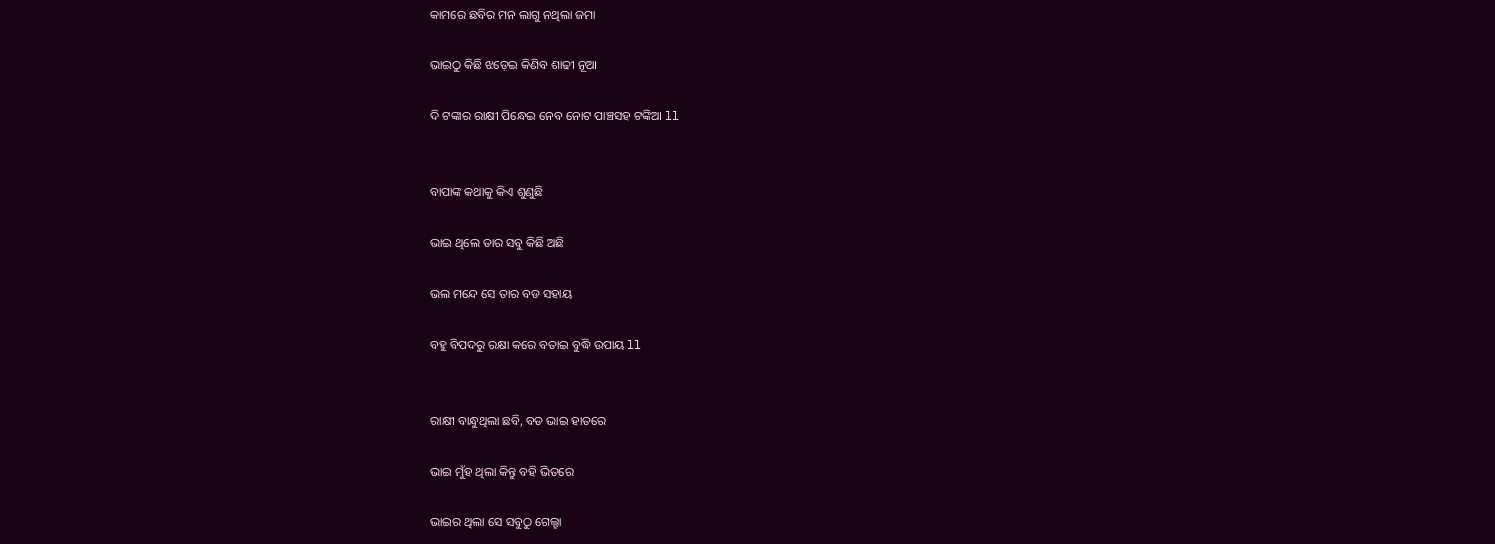କାମରେ ଛବିର ମନ ଲାଗୁ ନଥିଲା ଜମା

ଭାଇଠୁ କିଛି ଝଡ଼େଇ କିଣିବ ଶାଢୀ ନୂଆ

ଦି ଟଙ୍କାର ରାକ୍ଷୀ ପିନ୍ଧେଇ ନେବ ନୋଟ ପାଞ୍ଚସହ ଟଙ୍କିଆ ll


ବାପାଙ୍କ କଥାକୁ କିଏ ଶୁଣୁଛି

ଭାଇ ଥିଲେ ତାର ସବୁ କିଛି ଅଛି

ଭଲ ମନ୍ଦେ ସେ ତାର ବଡ ସହାୟ

ବହୁ ବିପଦରୁ ରକ୍ଷା କରେ ବତାଇ ବୁଦ୍ଧି ଉପାୟ ll


ରାକ୍ଷୀ ବାନ୍ଧୁଥିଲା ଛବି, ବଡ ଭାଇ ହାତରେ

ଭାଇ ମୁଁହ ଥିଲା କିନ୍ତୁ ବହି ଭିତରେ

ଭାଇର ଥିଲା ସେ ସବୁଠୁ ଗେଲ୍ହା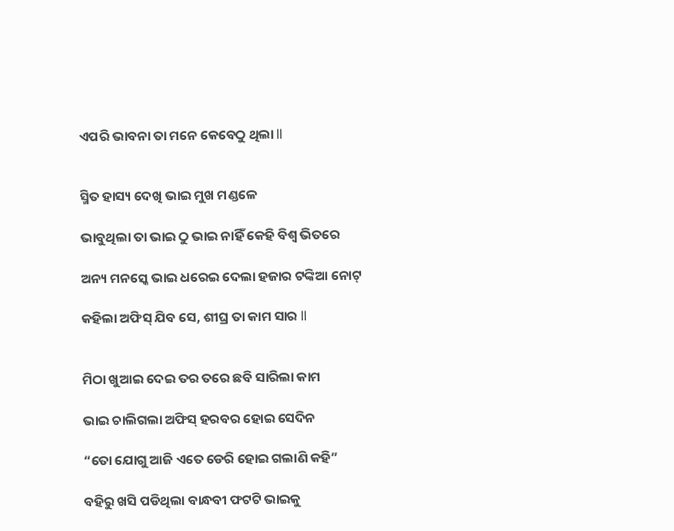ଏପରି ଭାବନା ତା ମନେ କେବେଠୁ ଥିଲା ll


ସ୍ମିତ ହାସ୍ୟ ଦେଖି ଭାଇ ମୁଖ ମଣ୍ଡଳେ

ଭାବୁଥିଲା ତା ଭାଇ ଠୁ ଭାଇ ନାହିଁ କେହି ବିଶ୍ଵ ଭିତରେ

ଅନ୍ୟ ମନସ୍କେ ଭାଇ ଧରେଇ ଦେଲା ହଜାର ଟଙ୍କିଆ ନୋଟ୍

କହିଲା ଅଫିସ୍‌ ଯିବ ସେ, ଶୀଘ୍ର ତା କାମ ସାର ll


ମିଠା ଖୁଆଇ ଦେଇ ତର ତରେ ଛବି ସାରିଲା କାମ

ଭାଇ ଚାଲିଗଲା ଅଫିସ୍‌ ହରବର ହୋଇ ସେଦିନ

“ତୋ ଯୋଗୁ ଆଜି ଏତେ ଡେରି ହୋଇ ଗଲାଣି କହି”

ବହିରୁ ଖସି ପଡିଥିଲା ବାନ୍ଧବୀ ଫଟଟି ଭାଇକୁ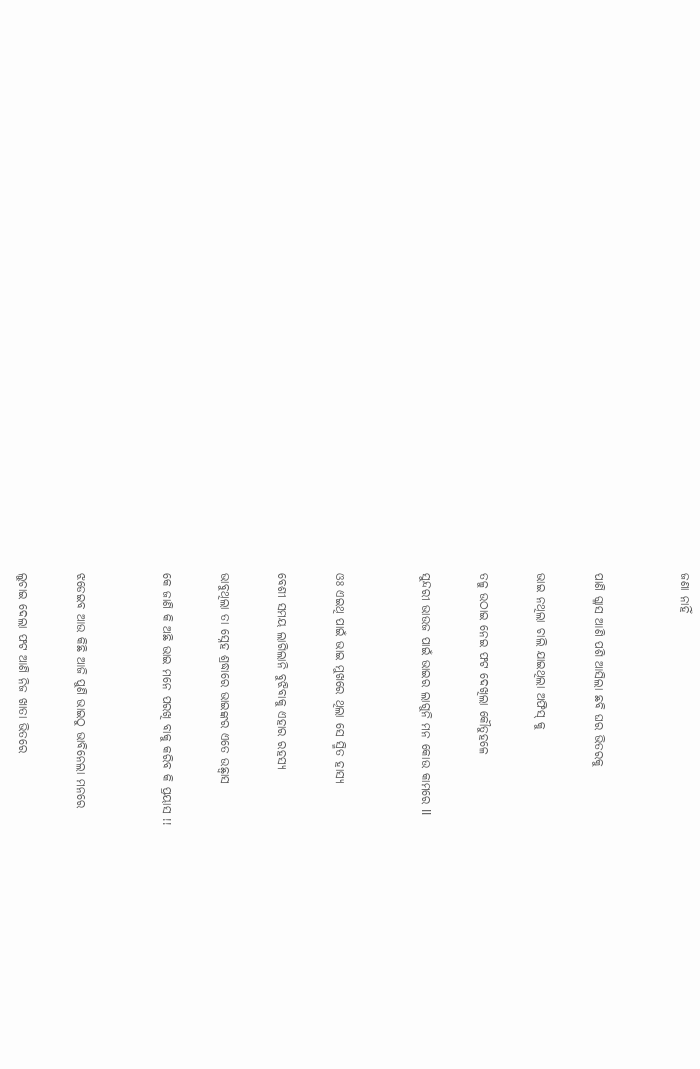ଜଣା ନାହିଁ


ପାଣି ଗ୍ଳାସ ଆଣି ପଶି ଆସିଲା ଛବି ଘର ଭିତରକୁ

ଭାଇ ନଥିଲା ଚାଲି ଯାଇଥିଲା ଅଫିସ୍‌ କୁ

ତଳୁ ଉଠାଇ ନେଇ ଫଟ ଦେଖିଲା କୌତୁହଳେ

ସୁନ୍ଦରୀ ଭାଉଜ ପାଇଁ ଭାଇର ଲାଗୁନି ମନ କୋଉ କାମରେ ll


ଓଃ ଏଇଥି ପାଇଁ ଭାଇ ମୁଖରେ ଥିଲା ସେ ସ୍ମିତ ହାସ୍ୟ

ବେଶୀ ସମୟ ଲାଗିଲାନି ବୁଝିବାକୁ ଏହାର ରହସ୍ୟ

ଭାବୁଥିଲା ତା ସ୍ନେହ ଶ୍ରଦ୍ଧାରେ ଭାଇଙ୍କର ଏତେ ଉଛ୍ୱାସ

କେ ଜାଣି କି ଅଛି ଭାଇ ମନେ ପରଖି ବାକୁ କରିବ କି ପ୍ରୟାସ !!


ଝଡେଇବ ଆଉ କିଛି ଆଜି ପୁଣି ଭାଇଠୁ ଭାବିନେଲା ମନରେ

ଲୁଚାଇ ଦେଲା ଫଟ ଆଣି ନିଜ ଖାତା ଭିତରେ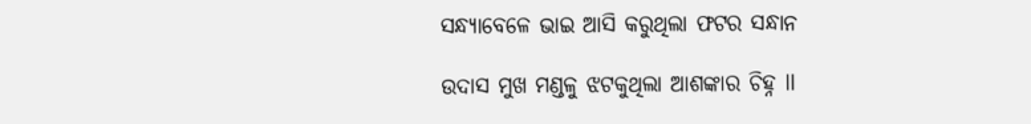ସନ୍ଧ୍ୟାବେଳେ ଭାଇ ଆସି କରୁଥିଲା ଫଟର ସନ୍ଧାନ

ଉଦାସ ମୁଖ ମଣ୍ଡଳୁ ଝଟକୁଥିଲା ଆଶଙ୍କାର ଚିହ୍ନ ll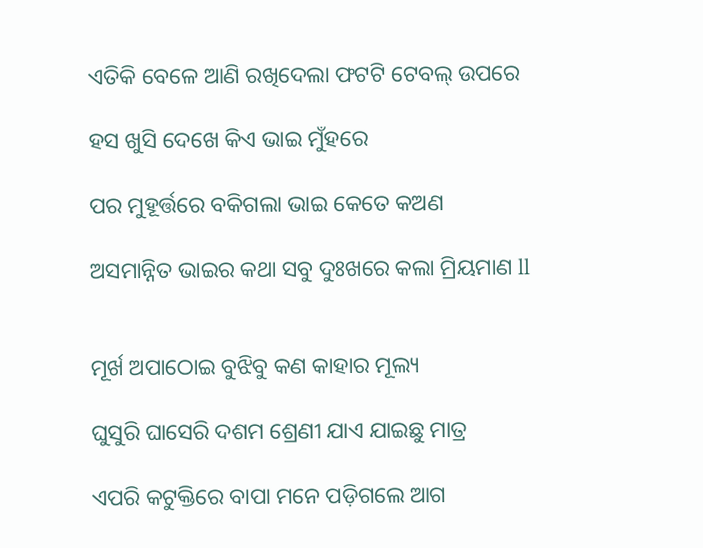ଏତିକି ବେଳେ ଆଣି ରଖିଦେଲା ଫଟଟି ଟେବଲ୍ ଉପରେ

ହସ ଖୁସି ଦେଖେ କିଏ ଭାଇ ମୁଁହରେ

ପର ମୁହୂର୍ତ୍ତରେ ବକିଗଲା ଭାଇ କେତେ କଅଣ

ଅସମାନ୍ନିତ ଭାଇର କଥା ସବୁ ଦୁଃଖରେ କଲା ମ୍ରିୟମାଣ ll


ମୂର୍ଖ ଅପାଠୋଇ ବୁଝିବୁ କଣ କାହାର ମୂଲ୍ୟ

ଘୁସୁରି ଘାସେରି ଦଶମ ଶ୍ରେଣୀ ଯାଏ ଯାଇଛୁ ମାତ୍ର

ଏପରି କଟୁକ୍ତିରେ ବାପା ମନେ ପଡ଼ିଗଲେ ଆଗ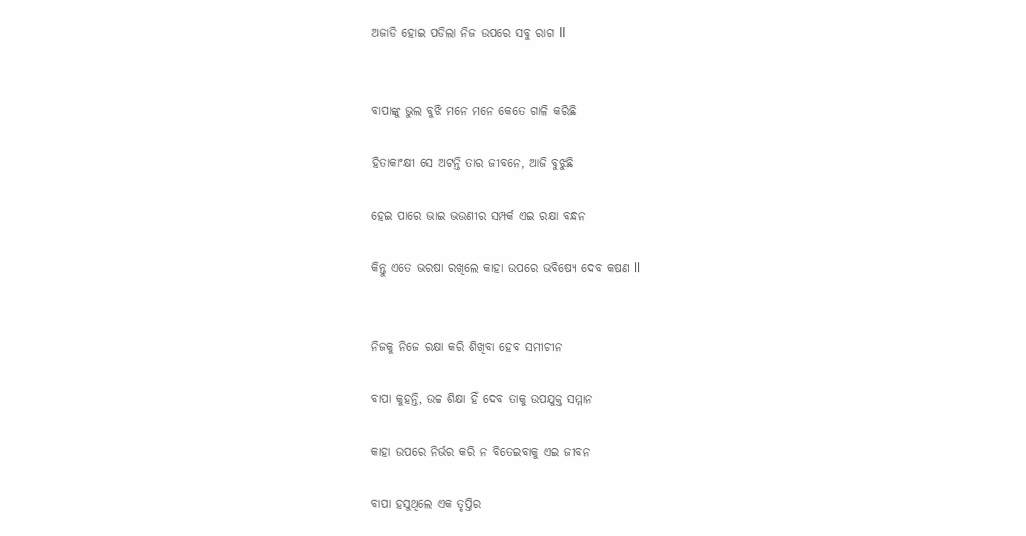ଅଜାଡି ହୋଇ ପଡିଲା ନିଜ ଉପରେ ସବୁ ରାଗ ll


ବାପାଙ୍କୁ ଭୁଲ ବୁଝି ମନେ ମନେ କେତେ ଗାଳି କରିଛି

ହିତାକାଂକ୍ଷୀ ସେ ଅଟନ୍ତି ତାର ଜୀବନେ, ଆଜି ବୁଝୁଛି

ହେଇ ପାରେ ଭାଇ ଭଉଣୀର ସମ୍ପର୍କ ଏଇ ରକ୍ଷା ବନ୍ଧନ

କିନ୍ତୁ ଏତେ ଭରଷା ରଖିଲେ କାହା ଉପରେ ଭବିଷ୍ୟେ ଦେବ କଷଣ ll


ନିଜକୁ ନିଜେ ରକ୍ଷା କରି ଶିଖିବା ହେବ ସମୀଚୀନ

ବାପା କୁହନ୍ତି, ଉଚ୍ଚ ଶିକ୍ଷା ହିଁ ଦେବ ତାକୁ ଉପଯୁକ୍ତ ସମ୍ମାନ

କାହା ଉପରେ ନିର୍ଭର କରି ନ ବିତେଇବାକୁ ଏଇ ଜୀବନ

ବାପା ହସୁଥିଲେ ଏକ ତୃପ୍ତିର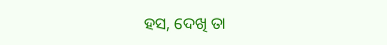ହସ, ଦେଖି ତା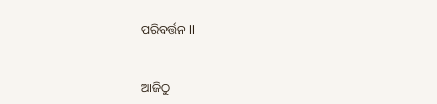ପରିବର୍ତ୍ତନ ll


ଆଜିଠୁ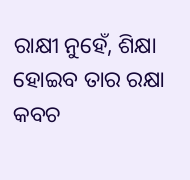ରାକ୍ଷୀ ନୁହେଁ, ଶିକ୍ଷା ହୋଇବ ତାର ରକ୍ଷା କବଚ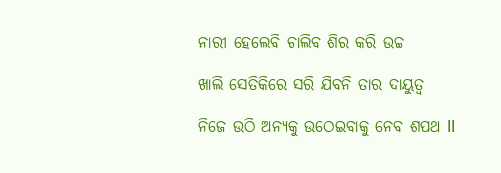ନାରୀ ହେଲେବି ଚାଲିବ ଶିର କରି ଉଚ୍ଚ

ଖାଲି ସେତିକିରେ ସରି ଯିବନି ତାର ଦାୟୁତ୍ଵ

ନିଜେ ଉଠି ଅନ୍ୟକୁ ଉଠେଇବାକୁ ନେବ ଶପଥ ll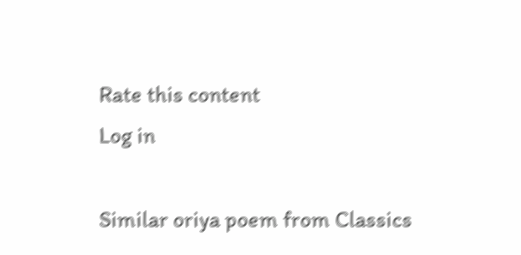Rate this content
Log in

Similar oriya poem from Classics